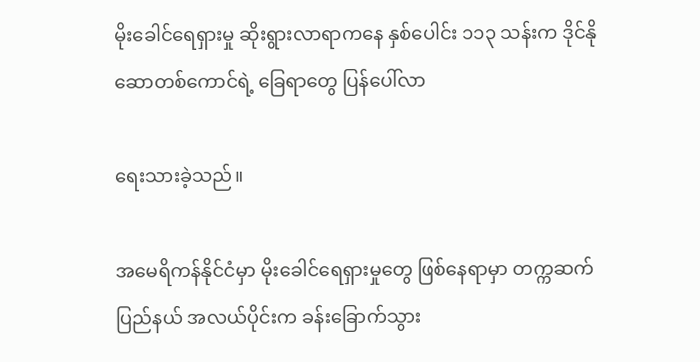မိုးခေါင်ရေရှားမှု ဆိုးရွားလာရာကနေ နှစ်ပေါင်း ၁၁၃ သန်းက ဒိုင်နိုဆောတစ်ကောင်ရဲ့ ခြေရာတွေ ပြန်ပေါ်လာ

ရေးသားခဲ့သည်။

အမေရိကန်နိုင်ငံမှာ မိုးခေါင်ရေရှားမှုတွေ ဖြစ်နေရာမှာ တက္ကဆက်ပြည်နယ် အလယ်ပိုင်းက ခန်းခြောက်သွား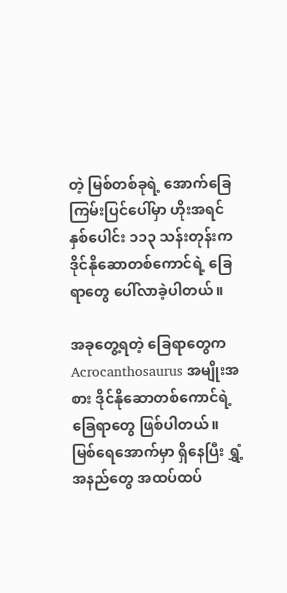တဲ့ မြစ်တစ်ခုရဲ့ အောက်ခြေကြမ်းပြင်ပေါ်မှာ ဟိုးအရင် နှစ်ပေါင်း ၁၁၃ သန်းတုန်းက ဒိုင်နိုဆောတစ်ကောင်ရဲ့ ခြေရာတွေ ပေါ်လာခဲ့ပါတယ်။

အခုတွေ့ရတဲ့ ခြေရာတွေက Acrocanthosaurus အမျိုးအစား ဒိုင်နိုဆောတစ်ကောင်ရဲ့ ခြေရာတွေ ဖြစ်ပါတယ်။ မြစ်ရေအောက်မှာ ရှိနေပြီး ရွှံ့အနည်တွေ အထပ်ထပ်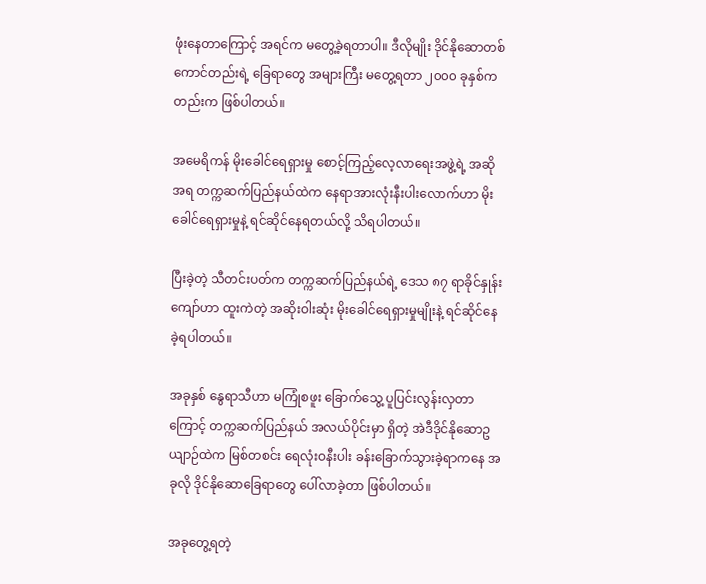ဖုံးနေတာကြောင့် အရင်က မတွေ့ခဲ့ရတာပါ။ ဒီလိုမျိုး ဒိုင်နိုဆောတစ်ကောင်တည်းရဲ့ ခြေရာတွေ အများကြီး မတွေ့ရတာ ၂၀၀၀ ခုနှစ်ကတည်းက ဖြစ်ပါတယ်။

အမေရိကန် မိုးခေါင်ရေရှားမှု စောင့်ကြည့်လေ့လာရေးအဖွဲ့ရဲ့ အဆိုအရ တက္ကဆက်ပြည်နယ်ထဲက နေရာအားလုံးနီးပါးလောက်ဟာ မိုးခေါင်ရေရှားမှုနဲ့ ရင်ဆိုင်နေရတယ်လို့ သိရပါတယ်။

ပြီးခဲ့တဲ့ သီတင်းပတ်က တက္ကဆက်ပြည်နယ်ရဲ့ ဒေသ ၈၇ ရာခိုင်နှုန်းကျော်ဟာ ထူးကဲတဲ့ အဆိုးဝါးဆုံး မိုးခေါင်ရေရှားမှုမျိုးနဲ့ ရင်ဆိုင်နေခဲ့ရပါတယ်။

အခုနှစ် နွေရာသီဟာ မကြုံစဖူး ခြောက်သွေ့ ပူပြင်းလွန်းလှတာကြောင့် တက္ကဆက်ပြည်နယ် အလယ်ပိုင်းမှာ ရှိတဲ့ အဲဒီဒိုင်နိုဆောဥယျာဉ်ထဲက မြစ်တစင်း ရေလုံးဝနီးပါး ခန်းခြောက်သွားခဲ့ရာကနေ အခုလို ဒိုင်နိုဆောခြေရာတွေ ပေါ်လာခဲ့တာ ဖြစ်ပါတယ်။

အခုတွေ့ရတဲ့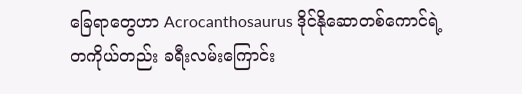ခြေရာတွေဟာ Acrocanthosaurus ဒိုင်နိုဆောတစ်ကောင်ရဲ့ တကိုယ်တည်း ခရီးလမ်းကြောင်း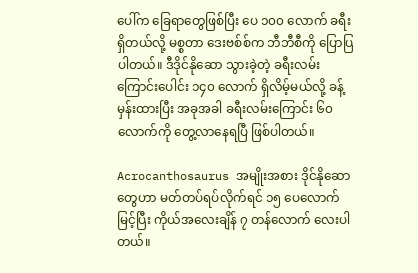ပေါ်က ခြေရာတွေဖြစ်ပြီး ပေ ၁၀၀ လောက် ခရီးရှိတယ်လို့ မစ္စတာ ဒေးဗစ်စ်က ဘီဘီစီကို ပြောပြပါတယ်။ ဒီဒိုင်နိုဆော သွားခဲ့တဲ့ ခရီးလမ်းကြောင်းပေါင်း ၁၄၀ လောက် ရှိလိမ့်မယ်လို့ ခန့်မှန်းထားပြီး အခုအခါ ခရီးလမ်းကြောင်း ၆၀ လောက်ကို တွေ့လာနေရပြီ ဖြစ်ပါတယ်။

Acrocanthosaurus အမျိုးအစား ဒိုင်နိုဆောတွေဟာ မတ်တပ်ရပ်လိုက်ရင် ၁၅ ပေလောက်မြင့်ပြီး ကိုယ်အလေးချိန် ၇ တန်လောက် လေးပါတယ်။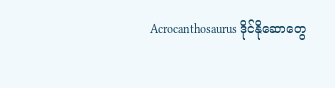Acrocanthosaurus ဒိုင်နိုဆောတွေ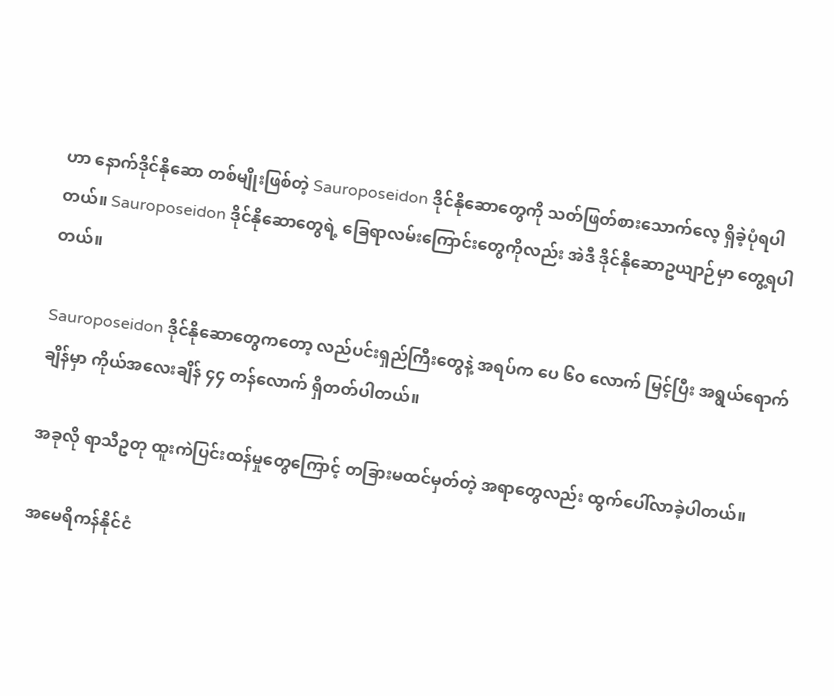ဟာ နောက်ဒိုင်နိုဆော တစ်မျိုးဖြစ်တဲ့ Sauroposeidon ဒိုင်နိုဆောတွေကို သတ်ဖြတ်စားသောက်လေ့ ရှိခဲ့ပုံရပါတယ်။ Sauroposeidon ဒိုင်နိုဆောတွေရဲ့ ခြေရာလမ်းကြောင်းတွေကိုလည်း အဲဒီ ဒိုင်နိုဆောဥယျာဉ်မှာ တွေ့ရပါတယ်။

Sauroposeidon ဒိုင်နိုဆောတွေကတော့ လည်ပင်းရှည်ကြီးတွေနဲ့ အရပ်က ပေ ၆၀ လောက် မြင့်ပြီး အရွယ်ရောက်ချိန်မှာ ကိုယ်အလေးချိန် ၄၄ တန်လောက် ရှိတတ်ပါတယ်။

အခုလို ရာသီဥတု ထူးကဲပြင်းထန်မှုတွေကြောင့် တခြားမထင်မှတ်တဲ့ အရာတွေလည်း ထွက်ပေါ်လာခဲ့ပါတယ်။

အမေရိကန်နိုင်ငံ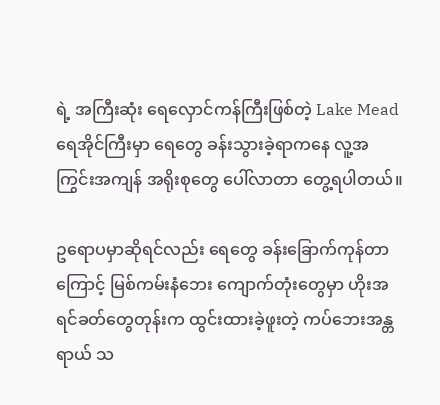ရဲ့ အကြီးဆုံး ရေလှောင်ကန်ကြီးဖြစ်တဲ့ Lake Mead ရေအိုင်ကြီးမှာ ရေတွေ ခန်းသွားခဲ့ရာကနေ လူ့အကြွင်းအကျန် အရိုးစုတွေ ပေါ်လာတာ တွေ့ရပါတယ်။

ဥရောပမှာဆိုရင်လည်း ရေတွေ ခန်းခြောက်ကုန်တာကြောင့် မြစ်ကမ်းနံဘေး ကျောက်တုံးတွေမှာ ဟိုးအရင်ခတ်တွေတုန်းက ထွင်းထားခဲ့ဖူးတဲ့ ကပ်ဘေးအန္တရာယ် သ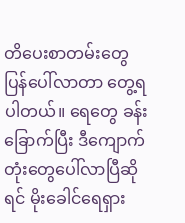တိပေးစာတမ်းတွေ ပြန်ပေါ်လာတာ တွေ့ရပါတယ်။ ရေတွေ ခန်းခြောက်ပြီး ဒီကျောက်တုံးတွေပေါ်လာပြီဆိုရင် မိုးခေါင်ရေရှား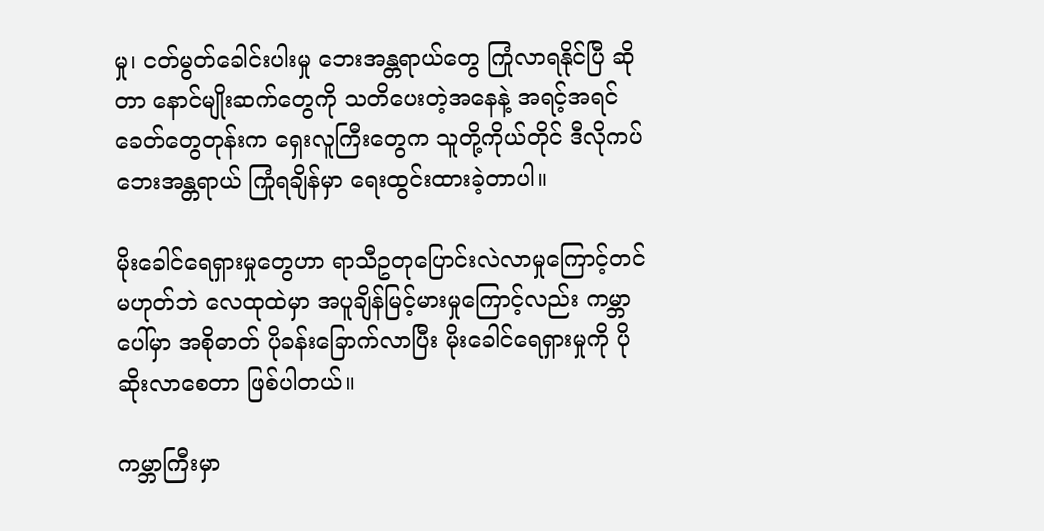မှု၊ ငတ်မွတ်ခေါင်းပါးမှု ဘေးအန္တရာယ်တွေ ကြုံလာရနိုင်ပြီ ဆိုတာ နောင်မျိုးဆက်တွေကို သတိပေးတဲ့အနေနဲ့ အရင့်အရင်ခေတ်တွေတုန်းက ရှေးလူကြီးတွေက သူတို့ကိုယ်တိုင် ဒီလိုကပ်ဘေးအန္တရာယ် ကြုံရချိန်မှာ ရေးထွင်းထားခဲ့တာပါ။

မိုးခေါင်ရေရှားမှုတွေဟာ ရာသီဥတုပြောင်းလဲလာမှုကြောင့်တင် မဟုတ်ဘဲ လေထုထဲမှာ အပူချိန်မြင့်မားမှုကြောင့်လည်း ကမ္ဘာပေါ်မှာ အစိုဓာတ် ပိုခန်းခြောက်လာပြီး မိုးခေါင်ရေရှားမှုကို ပိုဆိုးလာစေတာ ဖြစ်ပါတယ်။

ကမ္ဘာကြီးမှာ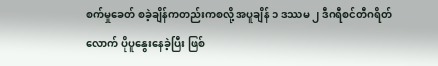စက်မှုခေတ် စခဲ့ချိန်ကတည်းကစလို့ အပူချိန် ၁ ဒဿမ ၂ ဒီဂရီစင်တီဂရိတ်လောက် ပိုပူနွေးနေခဲ့ပြီး ဖြစ်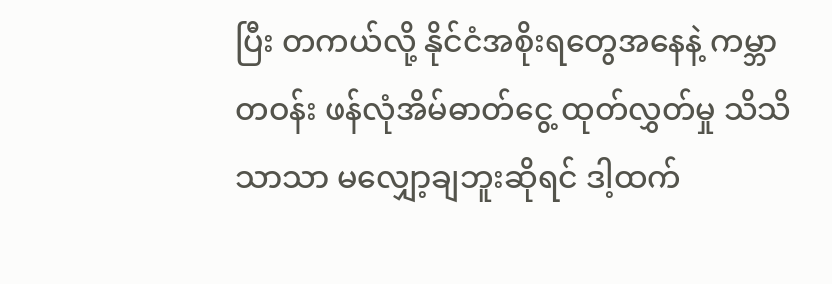ပြီး တကယ်လို့ နိုင်ငံအစိုးရတွေအနေနဲ့ ကမ္ဘာတဝန်း ဖန်လုံအိမ်ဓာတ်ငွေ့ ထုတ်လွှတ်မှု သိသိသာသာ မလျှော့ချဘူးဆိုရင် ဒါ့ထက်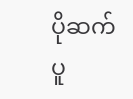ပိုဆက်ပူ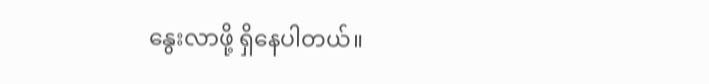နွေးလာဖို့ ရှိနေပါတယ်။